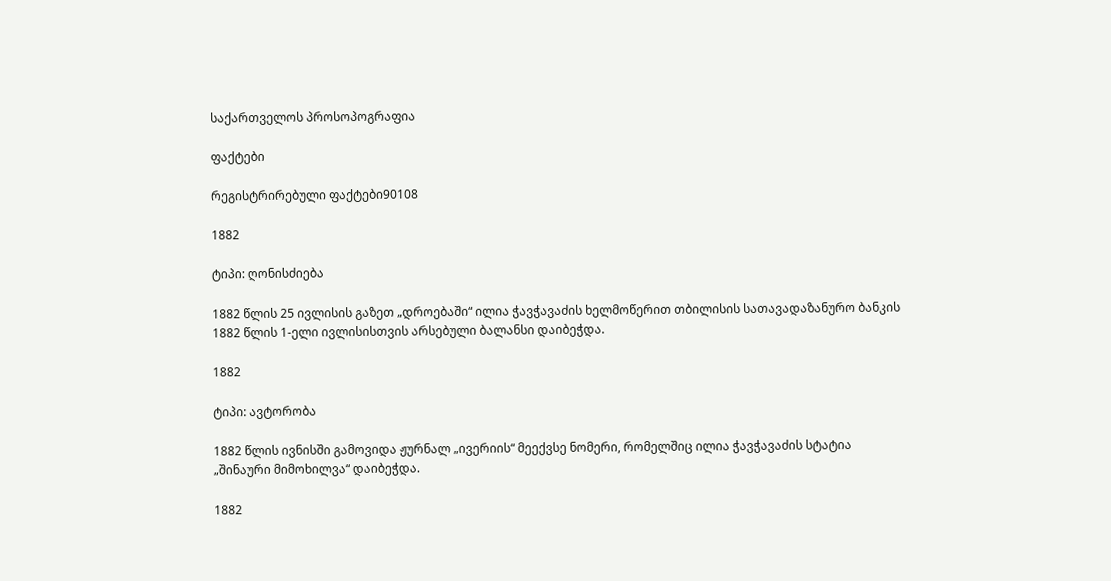საქართველოს პროსოპოგრაფია

ფაქტები

რეგისტრირებული ფაქტები90108

1882

ტიპი: ღონისძიება

1882 წლის 25 ივლისის გაზეთ „დროებაში“ ილია ჭავჭავაძის ხელმოწერით თბილისის სათავადაზანურო ბანკის 1882 წლის 1-ელი ივლისისთვის არსებული ბალანსი დაიბეჭდა.

1882

ტიპი: ავტორობა

1882 წლის ივნისში გამოვიდა ჟურნალ „ივერიის“ მეექვსე ნომერი, რომელშიც ილია ჭავჭავაძის სტატია „შინაური მიმოხილვა“ დაიბეჭდა.

1882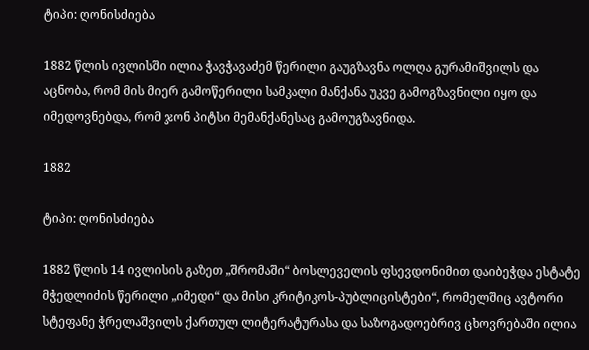ტიპი: ღონისძიება

1882 წლის ივლისში ილია ჭავჭავაძემ წერილი გაუგზავნა ოლღა გურამიშვილს და აცნობა, რომ მის მიერ გამოწერილი სამკალი მანქანა უკვე გამოგზავნილი იყო და იმედოვნებდა, რომ ჯონ პიტსი მემანქანესაც გამოუგზავნიდა.

1882

ტიპი: ღონისძიება

1882 წლის 14 ივლისის გაზეთ „შრომაში“ ბოსლეველის ფსევდონიმით დაიბეჭდა ესტატე მჭედლიძის წერილი „იმედი“ და მისი კრიტიკოს-პუბლიცისტები“, რომელშიც ავტორი სტეფანე ჭრელაშვილს ქართულ ლიტერატურასა და საზოგადოებრივ ცხოვრებაში ილია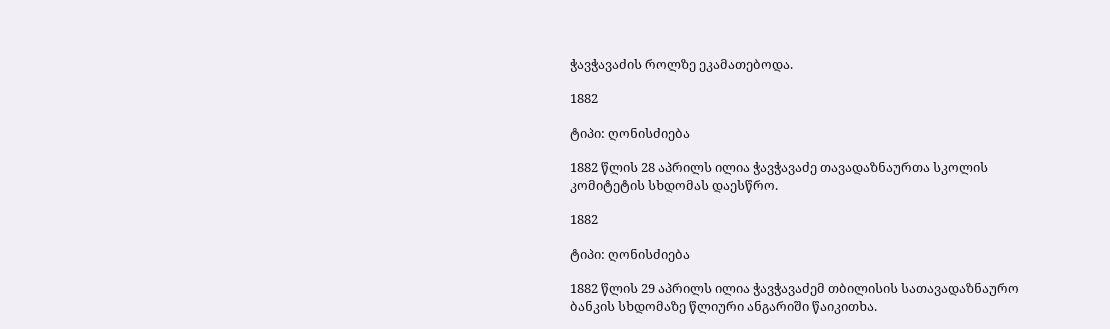ჭავჭავაძის როლზე ეკამათებოდა.

1882

ტიპი: ღონისძიება

1882 წლის 28 აპრილს ილია ჭავჭავაძე თავადაზნაურთა სკოლის კომიტეტის სხდომას დაესწრო.

1882

ტიპი: ღონისძიება

1882 წლის 29 აპრილს ილია ჭავჭავაძემ თბილისის სათავადაზნაურო ბანკის სხდომაზე წლიური ანგარიში წაიკითხა.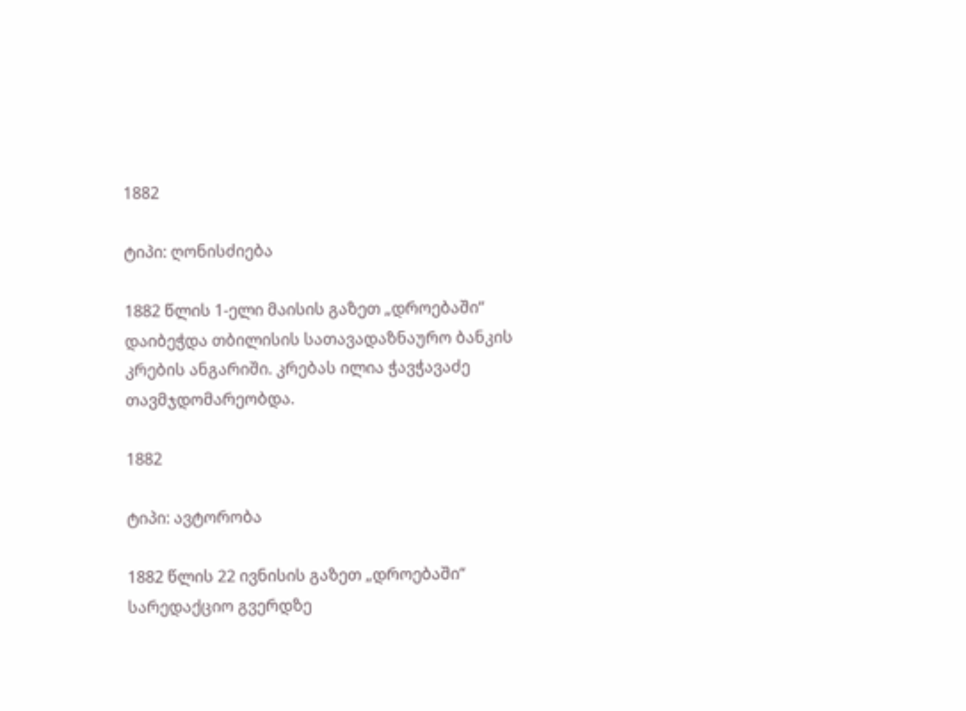1882

ტიპი: ღონისძიება

1882 წლის 1-ელი მაისის გაზეთ „დროებაში“ დაიბეჭდა თბილისის სათავადაზნაურო ბანკის კრების ანგარიში. კრებას ილია ჭავჭავაძე თავმჯდომარეობდა.

1882

ტიპი: ავტორობა

1882 წლის 22 ივნისის გაზეთ „დროებაში“ სარედაქციო გვერდზე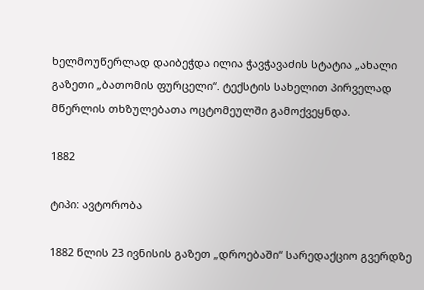ხელმოუწერლად დაიბეჭდა ილია ჭავჭავაძის სტატია „ახალი გაზეთი „ბათომის ფურცელი“. ტექსტის სახელით პირველად მწერლის თხზულებათა ოცტომეულში გამოქვეყნდა.

1882

ტიპი: ავტორობა

1882 წლის 23 ივნისის გაზეთ „დროებაში“ სარედაქციო გვერდზე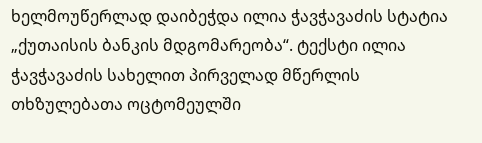ხელმოუწერლად დაიბეჭდა ილია ჭავჭავაძის სტატია „ქუთაისის ბანკის მდგომარეობა“. ტექსტი ილია ჭავჭავაძის სახელით პირველად მწერლის თხზულებათა ოცტომეულში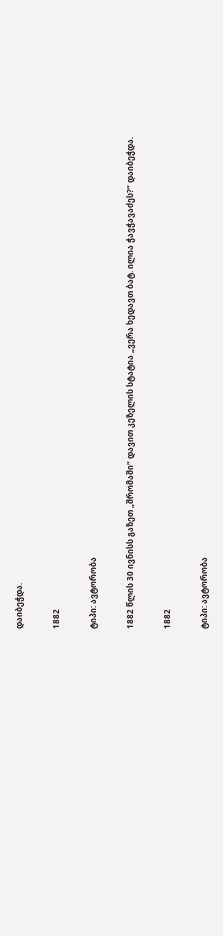დაიბეჭდა.

1882

ტიპი: ავტორობა

1882 წლის 30 ივნისს გაზეთ „შრომაში“ დავით კეზელის სტატია „ვერა ხედავთ ბატ. ილია ჭავჭავაძეს?“ დაიბეჭდა.

1882

ტიპი: ავტორობა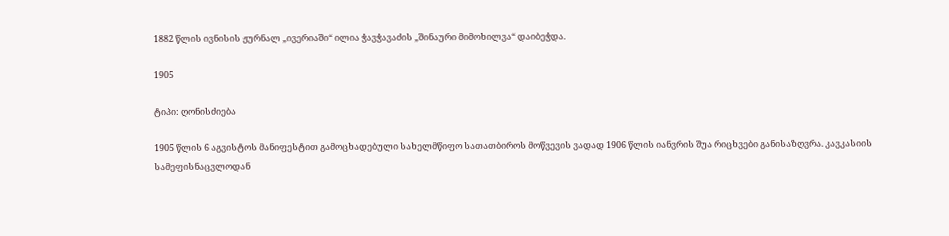1882 წლის ივნისის ჟურნალ „ივერიაში“ ილია ჭავჭავაძის „შინაური მიმოხილვა“ დაიბეჭდა.

1905

ტიპი: ღონისძიება

1905 წლის 6 აგვისტოს მანიფესტით გამოცხადებული სახელმწიფო სათათბიროს მოწვევის ვადად 1906 წლის იანვრის შუა რიცხვები განისაზღვრა. კავკასიის სამეფისნაცვლოდან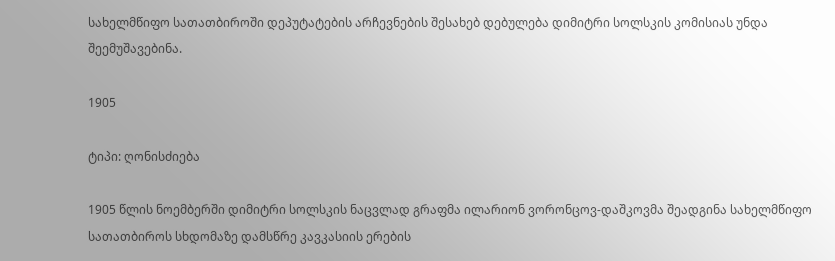სახელმწიფო სათათბიროში დეპუტატების არჩევნების შესახებ დებულება დიმიტრი სოლსკის კომისიას უნდა შეემუშავებინა.

1905

ტიპი: ღონისძიება

1905 წლის ნოემბერში დიმიტრი სოლსკის ნაცვლად გრაფმა ილარიონ ვორონცოვ-დაშკოვმა შეადგინა სახელმწიფო სათათბიროს სხდომაზე დამსწრე კავკასიის ერების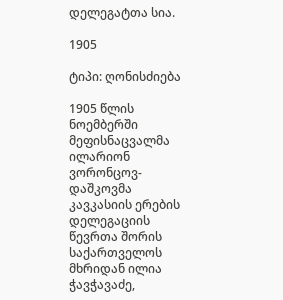დელეგატთა სია.

1905

ტიპი: ღონისძიება

1905 წლის ნოემბერში მეფისნაცვალმა ილარიონ ვორონცოვ-დაშკოვმა კავკასიის ერების დელეგაციის წევრთა შორის საქართველოს მხრიდან ილია ჭავჭავაძე,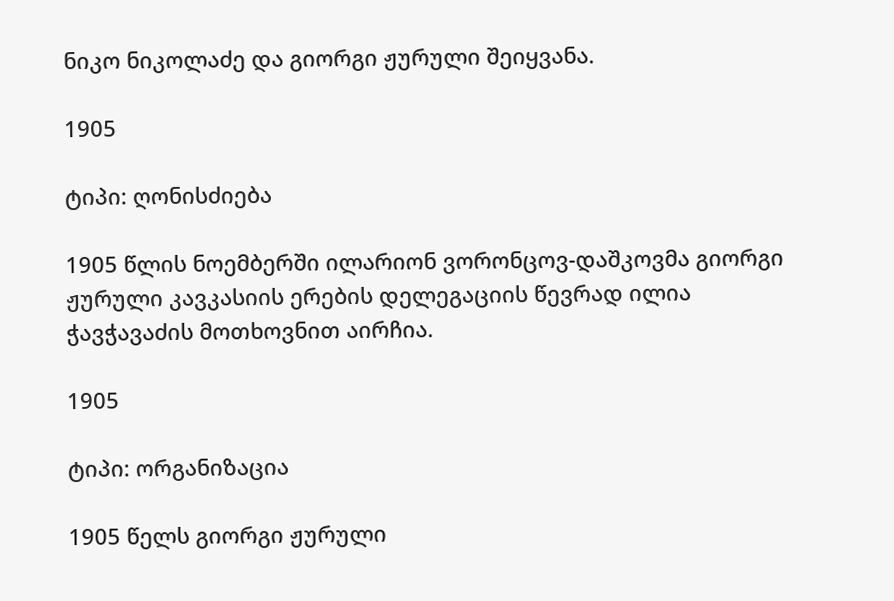ნიკო ნიკოლაძე და გიორგი ჟურული შეიყვანა.

1905

ტიპი: ღონისძიება

1905 წლის ნოემბერში ილარიონ ვორონცოვ-დაშკოვმა გიორგი ჟურული კავკასიის ერების დელეგაციის წევრად ილია ჭავჭავაძის მოთხოვნით აირჩია.

1905

ტიპი: ორგანიზაცია

1905 წელს გიორგი ჟურული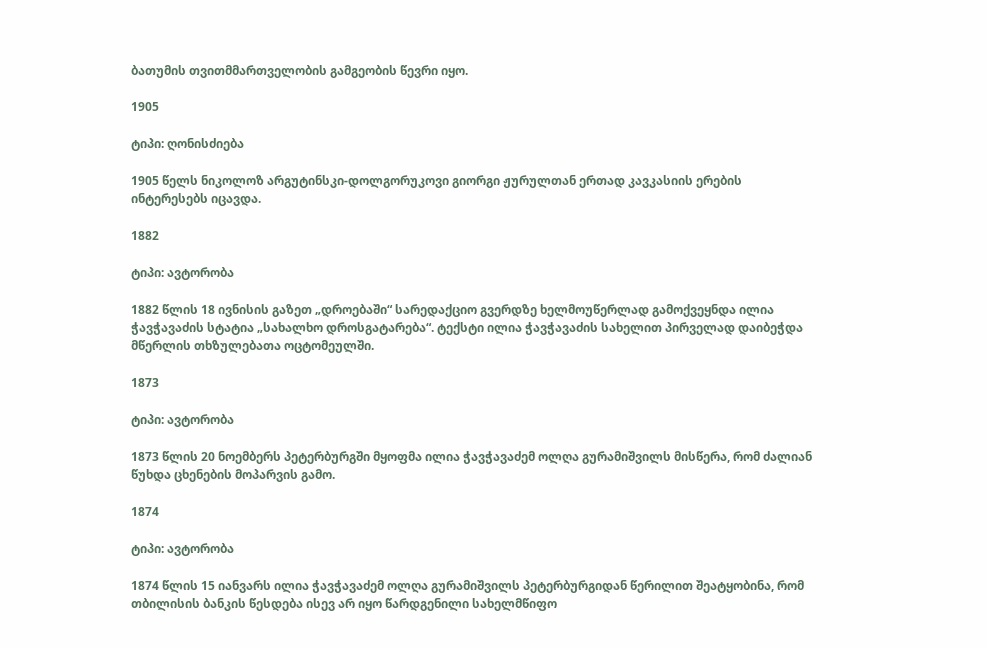ბათუმის თვითმმართველობის გამგეობის წევრი იყო.

1905

ტიპი: ღონისძიება

1905 წელს ნიკოლოზ არგუტინსკი-დოლგორუკოვი გიორგი ჟურულთან ერთად კავკასიის ერების ინტერესებს იცავდა.

1882

ტიპი: ავტორობა

1882 წლის 18 ივნისის გაზეთ „დროებაში“ სარედაქციო გვერდზე ხელმოუწერლად გამოქვეყნდა ილია ჭავჭავაძის სტატია „სახალხო დროსგატარება“. ტექსტი ილია ჭავჭავაძის სახელით პირველად დაიბეჭდა მწერლის თხზულებათა ოცტომეულში.

1873

ტიპი: ავტორობა

1873 წლის 20 ნოემბერს პეტერბურგში მყოფმა ილია ჭავჭავაძემ ოლღა გურამიშვილს მისწერა, რომ ძალიან წუხდა ცხენების მოპარვის გამო.

1874

ტიპი: ავტორობა

1874 წლის 15 იანვარს ილია ჭავჭავაძემ ოლღა გურამიშვილს პეტერბურგიდან წერილით შეატყობინა, რომ თბილისის ბანკის წესდება ისევ არ იყო წარდგენილი სახელმწიფო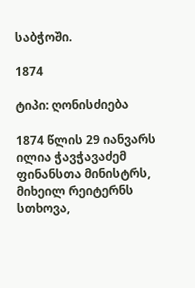საბჭოში.

1874

ტიპი: ღონისძიება

1874 წლის 29 იანვარს ილია ჭავჭავაძემ ფინანსთა მინისტრს, მიხეილ რეიტერნს სთხოვა,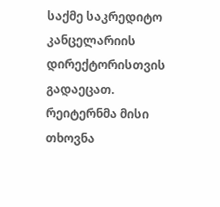საქმე საკრედიტო კანცელარიის დირექტორისთვის გადაეცათ. რეიტერნმა მისი თხოვნა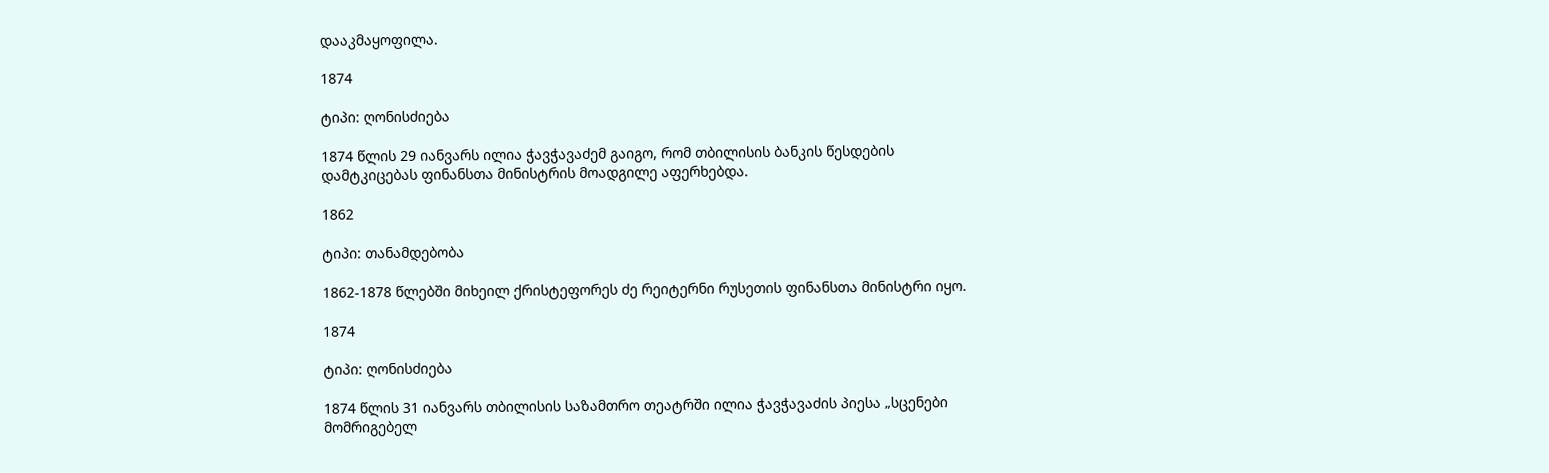დააკმაყოფილა.

1874

ტიპი: ღონისძიება

1874 წლის 29 იანვარს ილია ჭავჭავაძემ გაიგო, რომ თბილისის ბანკის წესდების დამტკიცებას ფინანსთა მინისტრის მოადგილე აფერხებდა.

1862

ტიპი: თანამდებობა

1862-1878 წლებში მიხეილ ქრისტეფორეს ძე რეიტერნი რუსეთის ფინანსთა მინისტრი იყო.

1874

ტიპი: ღონისძიება

1874 წლის 31 იანვარს თბილისის საზამთრო თეატრში ილია ჭავჭავაძის პიესა „სცენები მომრიგებელ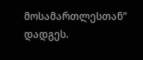მოსამართლესთან“ დადგეს.